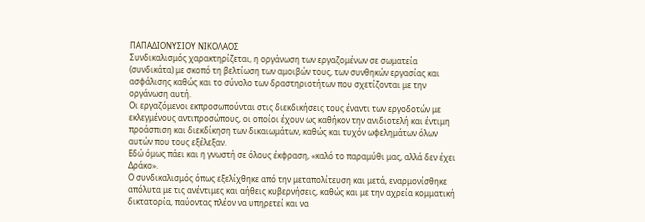ΠΑΠΑΔΙΟΝΥΣΙΟΥ ΝΙΚΟΛΑΟΣ
Συνδικαλισμός χαρακτηρίζεται, η οργάνωση των εργαζομένων σε σωματεία (συνδικάτα) με σκοπό τη βελτίωση των αμοιβών τους, των συνθηκών εργασίας και ασφάλισης καθώς και το σύνολο των δραστηριοτήτων που σχετίζονται με την οργάνωση αυτή.
Οι εργαζόμενοι εκπροσωπούνται στις διεκδικήσεις τους έναντι των εργοδοτών με εκλεγμένους αντιπροσώπους, οι οποίοι έχουν ως καθήκον την ανιδιοτελή και έντιμη προάσπιση και διεκδίκηση των δικαιωμάτων, καθώς και τυχόν ωφελημάτων όλων αυτών που τους εξέλεξαν.
Εδώ όμως πάει και η γνωστή σε όλους έκφραση, «καλό το παραμύθι μας, αλλά δεν έχει Δράκο».
Ο συνδικαλισμός όπως εξελίχθηκε από την μεταπολίτευση και μετά, εναρμονίσθηκε απόλυτα με τις ανέντιμες και αήθεις κυβερνήσεις, καθώς και με την αχρεία κομματική δικτατορία, παύοντας πλέον να υπηρετεί και να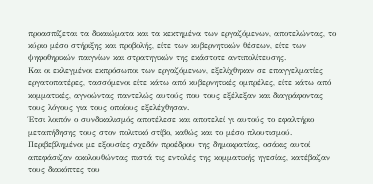προασπίζεται τα δικαιώματα και τα κεκτημένα των εργαζόμενων, αποτελώντας, το κύριο μέσο στήριξης και προβολής, είτε των κυβερνητικών θέσεων, είτε των ψηφοθηρικών παιγνίων και στρατηγικών της εκάστοτε αντιπολίτευσης.
Και οι εκλεγμένοι εκπρόσωποι των εργαζόμενων, εξελίχθηκαν σε επαγγελματίες εργατοπατέρες, τασσόμενοι είτε κάτω από κυβερνητικές ομπρέλες, είτε κάτω από κομματικές, αγνοώντας παντελώς αυτούς που τους εξέλεξαν και διαγράφοντας τους λόγους για τους οποίους εξελέχθησαν.
Έτσι λοιπόν ο συνδικαλισμός αποτέλεσε και αποτελεί γι αυτούς το εφαλτήριο μεταπήδησης τους στον πολιτικό στίβο, καθώς και το μέσο πλουτισμού.
Περιβεβλημένοι με εξουσίες σχεδόν προέδρου της δημοκρατίας, οσάκις αυτοί απεφάσιζαν ακολουθώντας πιστά τις εντολές της κομματικής ηγεσίας, κατέβαζαν τους διακόπτες του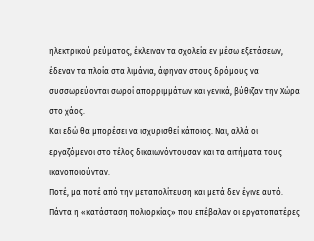ηλεκτρικού ρεύματος, έκλειναν τα σχολεία εν μέσω εξετάσεων, έδεναν τα πλοία στα λιμάνια, άφηναν στους δρόμους να συσσωρεύονται σωροί απορριμμάτων και γενικά, βύθιζαν την Χώρα στο χάος.
Και εδώ θα μπορέσει να ισχυρισθεί κάποιος. Ναι, αλλά οι εργαζόμενοι στο τέλος δικαιωνόντουσαν και τα αιτήματα τους ικανοποιούνταν.
Ποτέ, μα ποτέ από την μεταπολίτευση και μετά δεν έγινε αυτό. Πάντα η «κατάσταση πολιορκίας» που επέβαλαν οι εργατοπατέρες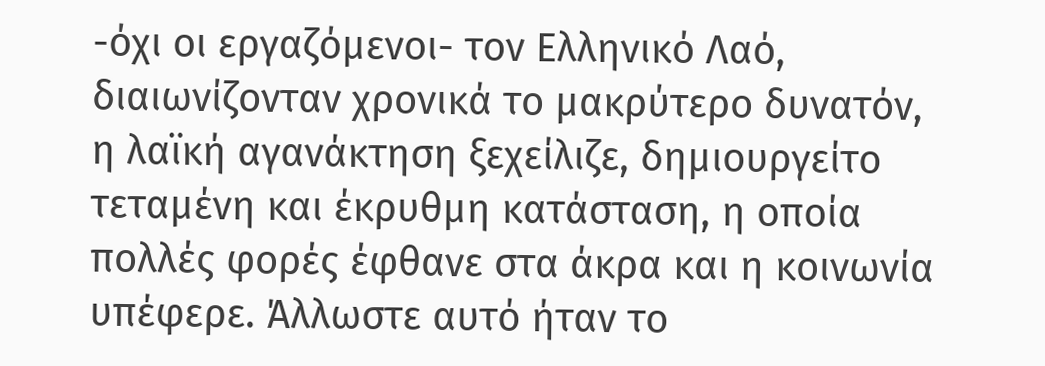-όχι οι εργαζόμενοι- τον Ελληνικό Λαό, διαιωνίζονταν χρονικά το μακρύτερο δυνατόν, η λαϊκή αγανάκτηση ξεχείλιζε, δημιουργείτο τεταμένη και έκρυθμη κατάσταση, η οποία πολλές φορές έφθανε στα άκρα και η κοινωνία υπέφερε. Άλλωστε αυτό ήταν το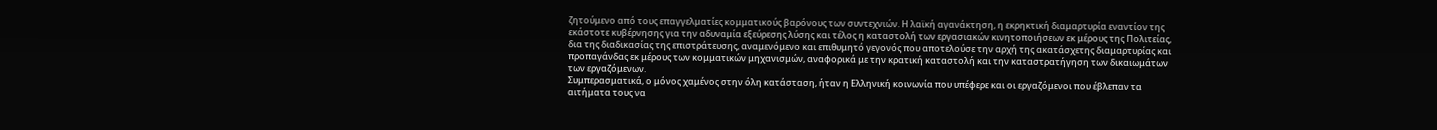ζητούμενο από τους επαγγελματίες κομματικούς βαρόνους των συντεχνιών. Η λαϊκή αγανάκτηση, η εκρηκτική διαμαρτυρία εναντίον της εκάστοτε κυβέρνησης για την αδυναμία εξεύρεσης λύσης και τέλος η καταστολή των εργασιακών κινητοποιήσεων εκ μέρους της Πολιτείας, δια της διαδικασίας της επιστράτευσης, αναμενόμενο και επιθυμητό γεγονός που αποτελούσε την αρχή της ακατάσχετης διαμαρτυρίας και προπαγάνδας εκ μέρους των κομματικών μηχανισμών, αναφορικά με την κρατική καταστολή και την καταστρατήγηση των δικαιωμάτων των εργαζόμενων.
Συμπερασματικά, ο μόνος χαμένος στην όλη κατάσταση, ήταν η Ελληνική κοινωνία που υπέφερε και οι εργαζόμενοι που έβλεπαν τα αιτήματα τους να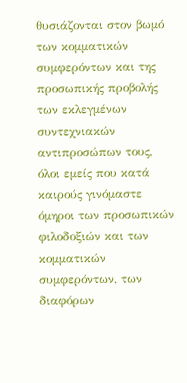θυσιάζονται στον βωμό των κομματικών συμφερόντων και της προσωπικής προβολής των εκλεγμένων συντεχνιακών αντιπροσώπων τους, όλοι εμείς που κατά καιρούς γινόμαστε όμηροι των προσωπικών φιλοδοξιών και των κομματικών συμφερόντων, των διαφόρων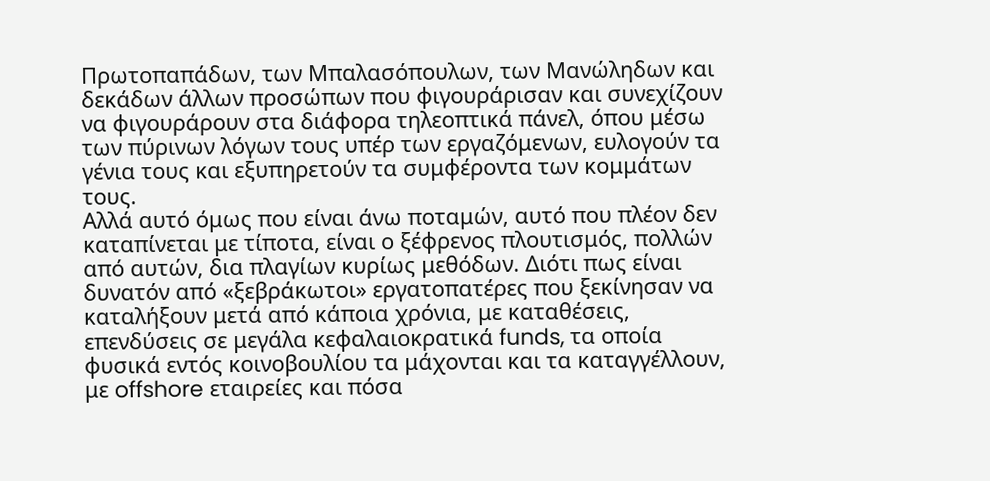Πρωτοπαπάδων, των Μπαλασόπουλων, των Μανώληδων και δεκάδων άλλων προσώπων που φιγουράρισαν και συνεχίζουν να φιγουράρουν στα διάφορα τηλεοπτικά πάνελ, όπου μέσω των πύρινων λόγων τους υπέρ των εργαζόμενων, ευλογούν τα γένια τους και εξυπηρετούν τα συμφέροντα των κομμάτων τους.
Αλλά αυτό όμως που είναι άνω ποταμών, αυτό που πλέον δεν καταπίνεται με τίποτα, είναι ο ξέφρενος πλουτισμός, πολλών από αυτών, δια πλαγίων κυρίως μεθόδων. Διότι πως είναι δυνατόν από «ξεβράκωτοι» εργατοπατέρες που ξεκίνησαν να καταλήξουν μετά από κάποια χρόνια, με καταθέσεις, επενδύσεις σε μεγάλα κεφαλαιοκρατικά funds, τα οποία φυσικά εντός κοινοβουλίου τα μάχονται και τα καταγγέλλουν, με offshore εταιρείες και πόσα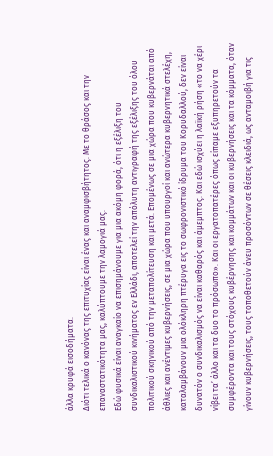άλλα κρυφά εισοδήματα.
Διότι τελικά ο κανόνας της επιτυχίας είναι ένας και αναμφισβήτητος. Με το θράσος και την επαναστατικότητα μας, καλύπτουμε την λαμογιά μας.
Εδώ φυσικά είναι αναγκαίο να επισημάνουμε για μια ακόμη φορά, ότι η εξέλιξη του συνδικαλιστικού κινήματος εν Ελλάδι, αποτελεί την απόλυτη αντιγραφή της εξέλιξης του όλου πολιτικού σκηνικού από την μεταπολίτευση και μετά. Επομένως σε μια χώρα που κυβερνάται από άθλιες και ανέντιμες κυβερνήσεις, σε μια χώρα που υπουργοί και ανώτερα κυβερνητικά στελέχη, καταλαμβάνουν μια ολόκληρη πτέρυγα εις το σωφρονιστικό ίδρυμα του Κορυδαλλού, δεν είναι δυνατόν ο συνδικαλισμός να είναι καθαρός και άμεμπτος. Και εδώ ισχύει η λαϊκή ρήση «το να χέρι νίβει τα’ άλλο και τα δυο το πρόσωπο». Και οι εργατοπατέρες όπως είπαμε εξυπηρετούν τα συμφέροντα και τους στόχους κυβέρνησης και κομμάτων και οι κυβερνήσεις και τα κόμματα, όταν γίνουν κυβερνήσεις, τους τοποθετούν άνευ προσόντων σε θέσεις κλειδιά, ως ανταμοιβή για τις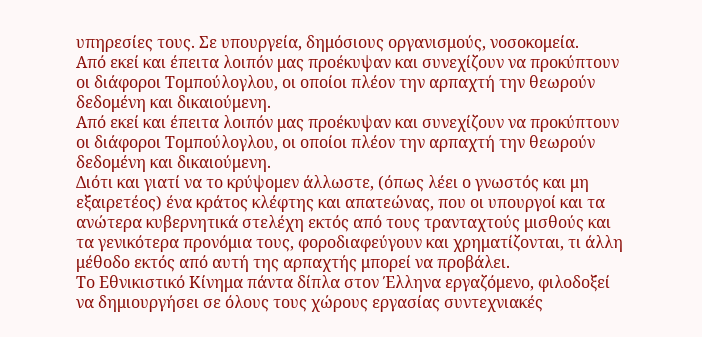υπηρεσίες τους. Σε υπουργεία, δημόσιους οργανισμούς, νοσοκομεία.
Από εκεί και έπειτα λοιπόν μας προέκυψαν και συνεχίζουν να προκύπτουν οι διάφοροι Τομπούλογλου, οι οποίοι πλέον την αρπαχτή την θεωρούν δεδομένη και δικαιούμενη.
Από εκεί και έπειτα λοιπόν μας προέκυψαν και συνεχίζουν να προκύπτουν οι διάφοροι Τομπούλογλου, οι οποίοι πλέον την αρπαχτή την θεωρούν δεδομένη και δικαιούμενη.
Διότι και γιατί να το κρύψομεν άλλωστε, (όπως λέει ο γνωστός και μη εξαιρετέος) ένα κράτος κλέφτης και απατεώνας, που οι υπουργοί και τα ανώτερα κυβερνητικά στελέχη εκτός από τους τρανταχτούς μισθούς και τα γενικότερα προνόμια τους, φοροδιαφεύγουν και χρηματίζονται, τι άλλη μέθοδο εκτός από αυτή της αρπαχτής μπορεί να προβάλει.
Το Εθνικιστικό Κίνημα πάντα δίπλα στον Έλληνα εργαζόμενο, φιλοδοξεί να δημιουργήσει σε όλους τους χώρους εργασίας συντεχνιακές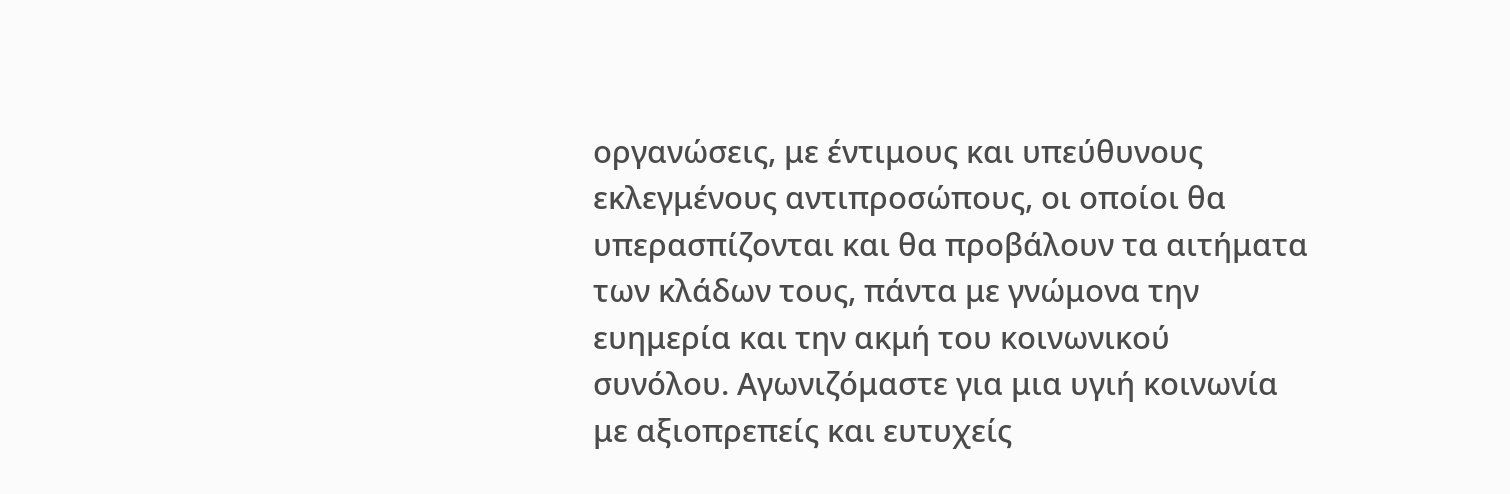οργανώσεις, με έντιμους και υπεύθυνους εκλεγμένους αντιπροσώπους, οι οποίοι θα υπερασπίζονται και θα προβάλουν τα αιτήματα των κλάδων τους, πάντα με γνώμονα την ευημερία και την ακμή του κοινωνικού συνόλου. Αγωνιζόμαστε για μια υγιή κοινωνία με αξιοπρεπείς και ευτυχείς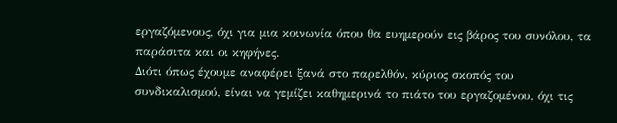εργαζόμενους, όχι για μια κοινωνία όπου θα ευημερούν εις βάρος του συνόλου, τα παράσιτα και οι κηφήνες.
Διότι όπως έχουμε αναφέρει ξανά στο παρελθόν, κύριος σκοπός του συνδικαλισμού, είναι να γεμίζει καθημερινά το πιάτο του εργαζομένου, όχι τις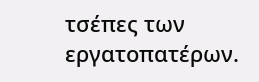τσέπες των εργατοπατέρων.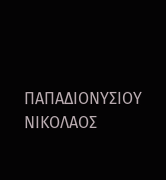ΠΑΠΑΔΙΟΝΥΣΙΟΥ ΝΙΚΟΛΑΟΣ